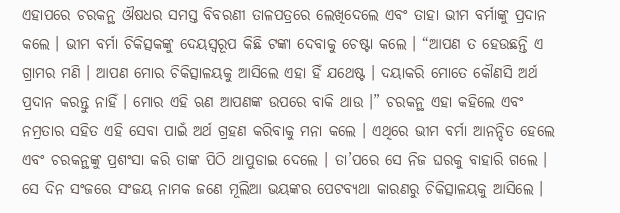ଏହାପରେ ଚରକନ୍ଥ ଔଷଧର ସମସ୍ତ ବିବରଣୀ ତାଳପତ୍ରରେ ଲେଖିଦେଲେ ଏବଂ ତାହା ଭୀମ ବର୍ମାଙ୍କୁ ପ୍ରଦାନ କଲେ । ଭୀମ ବର୍ମା ଚିକିତ୍ସକଙ୍କୁ ଦେୟସ୍ୱରୂପ କିଛି ଟଙ୍କା ଦେବାକୁ ଚେଷ୍ଟା କଲେ । “ଆପଣ ତ ହେଉଛନ୍ତି ଏ ଗ୍ରାମର ମଣି । ଆପଣ ମୋର ଚିକିତ୍ସାଳୟକୁ ଆସିଲେ ଏହା ହିଁ ଯଥେଷ୍ଟ । ଦୟାକରି ମୋତେ କୌଣସି ଅର୍ଥ ପ୍ରଦାନ କରନ୍ତୁ ନାହିଁ । ମୋର ଏହି ଋଣ ଆପଣଙ୍କ ଉପରେ ବାକି ଥାଉ ।” ଚରକନ୍ଥ ଏହା କହିଲେ ଏବଂ ନମ୍ରତାର ସହିତ ଏହି ସେବା ପାଇଁ ଅର୍ଥ ଗ୍ରହଣ କରିବାକୁ ମନା କଲେ । ଏଥିରେ ଭୀମ ବର୍ମା ଆନନ୍ଦିତ ହେଲେ ଏବଂ ଚରକନ୍ଥଙ୍କୁ ପ୍ରଶଂସା କରି ତାଙ୍କ ପିଠି ଥାପୁଡାଇ ଦେଲେ । ତା’ପରେ ସେ ନିଜ ଘରକୁ ବାହାରି ଗଲେ ।
ସେ ଦିନ ସଂଜରେ ସଂଜୟ ନାମକ ଜଣେ ମୂଲିଆ ଭୟଙ୍କର ପେଟବ୍ୟଥା କାରଣରୁ ଚିକିତ୍ସାଳୟକୁ ଆସିଲେ ।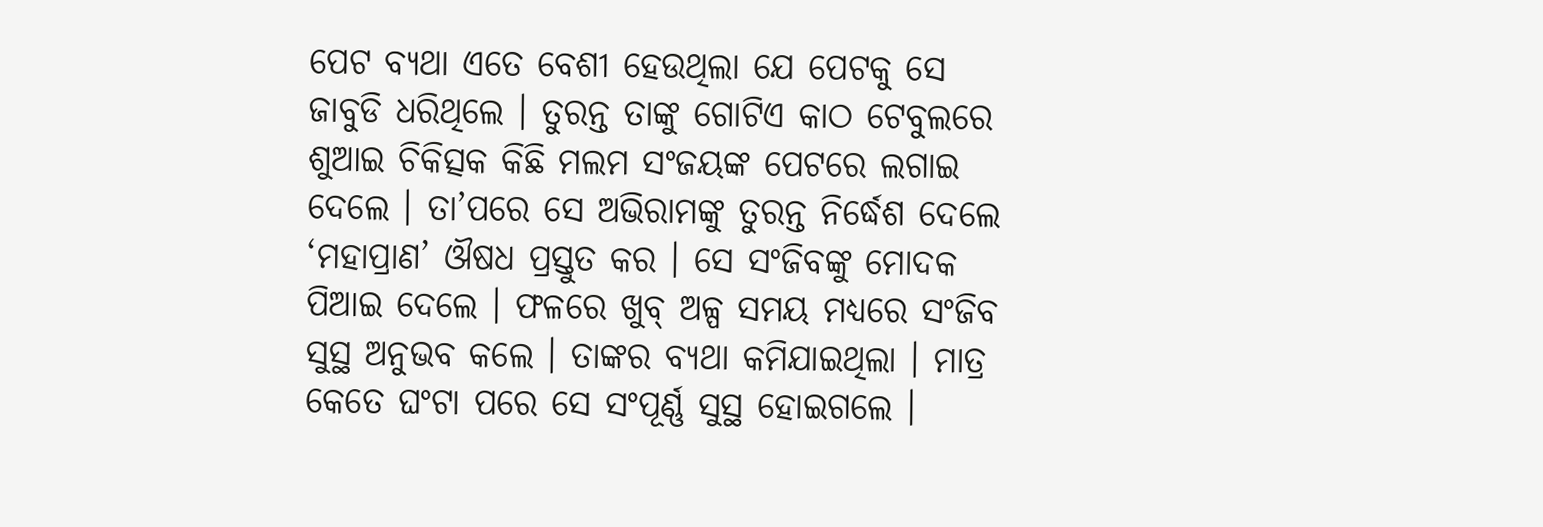ପେଟ ବ୍ୟଥା ଏତେ ବେଶୀ ହେଉଥିଲା ଯେ ପେଟକୁ ସେ ଜାବୁଡି ଧରିଥିଲେ । ତୁରନ୍ତ ତାଙ୍କୁ ଗୋଟିଏ କାଠ ଟେବୁଲରେ ଶୁଆଇ ଚିକିତ୍ସକ କିଛି ମଲମ ସଂଜୟଙ୍କ ପେଟରେ ଲଗାଇ ଦେଲେ । ତା’ପରେ ସେ ଅଭିରାମଙ୍କୁ ତୁରନ୍ତ ନିର୍ଦ୍ଧେଶ ଦେଲେ ‘ମହାପ୍ରାଣ’ ଔଷଧ ପ୍ରସ୍ତୁତ କର । ସେ ସଂଜିବଙ୍କୁ ମୋଦକ ପିଆଇ ଦେଲେ । ଫଳରେ ଖୁବ୍ ଅଳ୍ପ ସମୟ ମଧ୍ୟରେ ସଂଜିବ ସୁସ୍ଥ ଅନୁଭବ କଲେ । ତାଙ୍କର ବ୍ୟଥା କମିଯାଇଥିଲା । ମାତ୍ର କେତେ ଘଂଟା ପରେ ସେ ସଂପୂର୍ଣ୍ଣ ସୁସ୍ଥ ହୋଇଗଲେ ।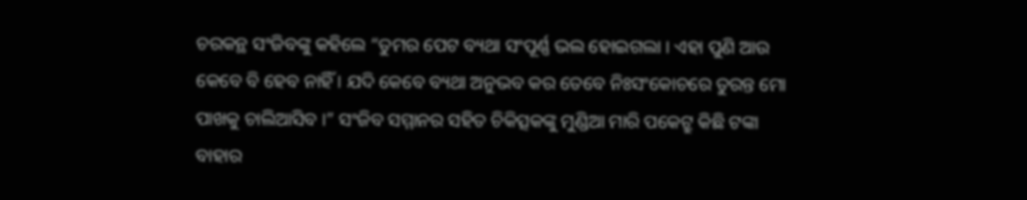ଚରକନ୍ଥ ସଂଜିବଙ୍କୁ କହିଲେ “ତୁମର ପେଟ ବ୍ୟଥା ସଂପୂର୍ଣ୍ଣ ଭଲ ହୋଇଗଲା । ଏହା ପୁଣି ଆଉ କେବେ ବି ହେବ ନାହିଁ । ଯଦି କେବେ ବ୍ୟଥା ଅନୁଭବ କର ତେବେ ନିଃସଂକୋଚରେ ତୁରନ୍ତ ମୋ ପାଖକୁ ଚାଲିଆସିବ ।” ସଂଜିବ ସମ୍ମାନର ସହିତ ଚିକିତ୍ସକଙ୍କୁ ମୁଣ୍ଡିଆ ମାରି ପକେଟ୍ରୁ କିଛି ଟଙ୍କା ବାହାର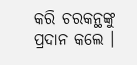କରି ଚରକନ୍ଥଙ୍କୁ ପ୍ରଦାନ କଲେ ।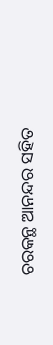ଚରକନ୍ଥ ଆନନ୍ଦର ସହିତ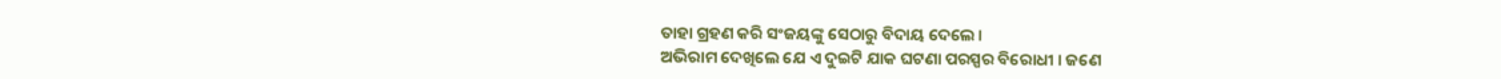ତାହା ଗ୍ରହଣ କରି ସଂଜୟଙ୍କୁ ସେଠାରୁ ବିଦାୟ ଦେଲେ ।
ଅଭିରାମ ଦେଖିଲେ ଯେ ଏ ଦୁଇଟି ଯାକ ଘଟଣା ପରସ୍ପର ବିରୋଧୀ । ଜଣେ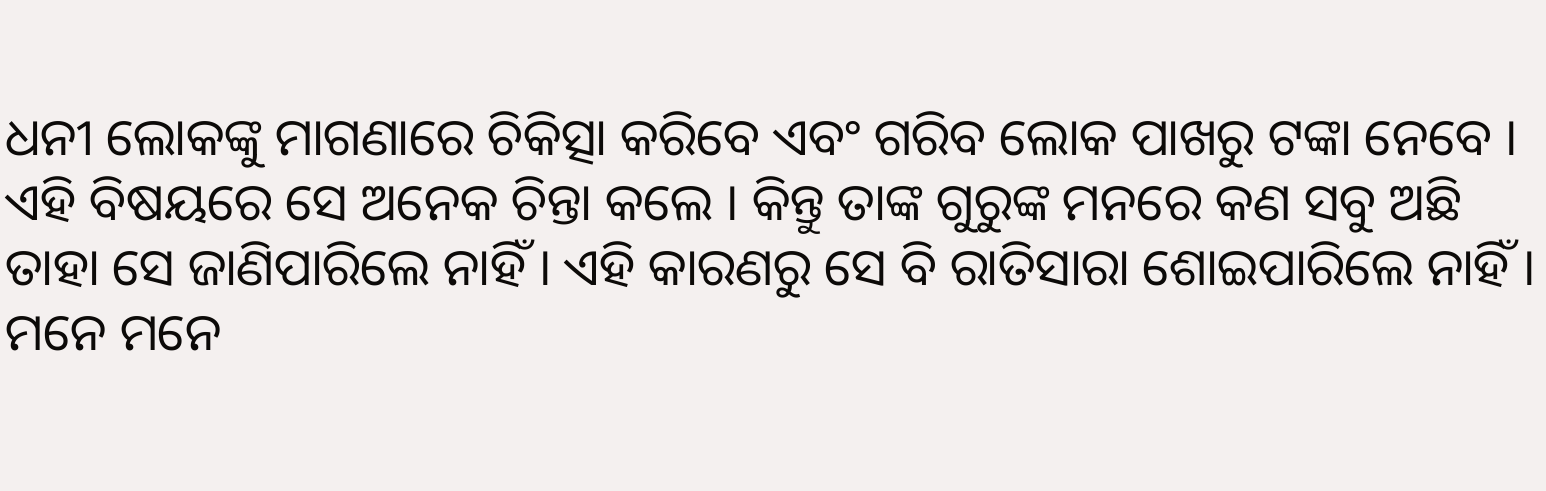ଧନୀ ଲୋକଙ୍କୁ ମାଗଣାରେ ଚିକିତ୍ସା କରିବେ ଏବଂ ଗରିବ ଲୋକ ପାଖରୁ ଟଙ୍କା ନେବେ । ଏହି ବିଷୟରେ ସେ ଅନେକ ଚିନ୍ତା କଲେ । କିନ୍ତୁ ତାଙ୍କ ଗୁରୁଙ୍କ ମନରେ କଣ ସବୁ ଅଛି ତାହା ସେ ଜାଣିପାରିଲେ ନାହିଁ । ଏହି କାରଣରୁ ସେ ବି ରାତିସାରା ଶୋଇପାରିଲେ ନାହିଁ । ମନେ ମନେ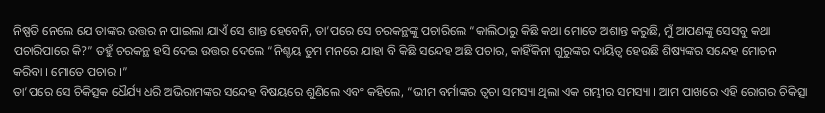ନିଷ୍ପତି ନେଲେ ଯେ ତାଙ୍କର ଉତ୍ତର ନ ପାଇଲା ଯାଏଁ ସେ ଶାନ୍ତ ହେବେନି, ତା’ପରେ ସେ ଚରକନ୍ଥଙ୍କୁ ପଚାରିଲେ “କାଲିଠାରୁ କିଛି କଥା ମୋତେ ଅଶାନ୍ତ କରୁଛି, ମୁଁ ଆପଣଙ୍କୁ ସେସବୁ କଥା ପଚାରିପାରେ କି?” ତହୁଁ ଚରକନ୍ଥ ହସି ଦେଇ ଉତ୍ତର ଦେଲେ “ନିଶ୍ଚୟ ତୁମ ମନରେ ଯାହା ବି କିଛି ସନ୍ଦେହ ଅଛି ପଚାର, କାହିଁକିନା ଗୁରୁଙ୍କର ଦାୟିତ୍ୱ ହେଉଛି ଶିଷ୍ୟଙ୍କର ସନ୍ଦେହ ମୋଚନ କରିବା । ମୋତେ ପଚାର ।”
ତା’ପରେ ସେ ଚିକିତ୍ସକ ଧୈର୍ଯ୍ୟ ଧରି ଅଭିରାମଙ୍କର ସନ୍ଦେହ ବିଷୟରେ ଶୁଣିଲେ ଏବଂ କହିଲେ, “ଭୀମ ବର୍ମାଙ୍କର ତ୍ୱଚା ସମସ୍ୟା ଥିଲା ଏକ ଗମ୍ଭୀର ସମସ୍ୟା । ଆମ ପାଖରେ ଏହି ରୋଗର ଚିକିତ୍ସା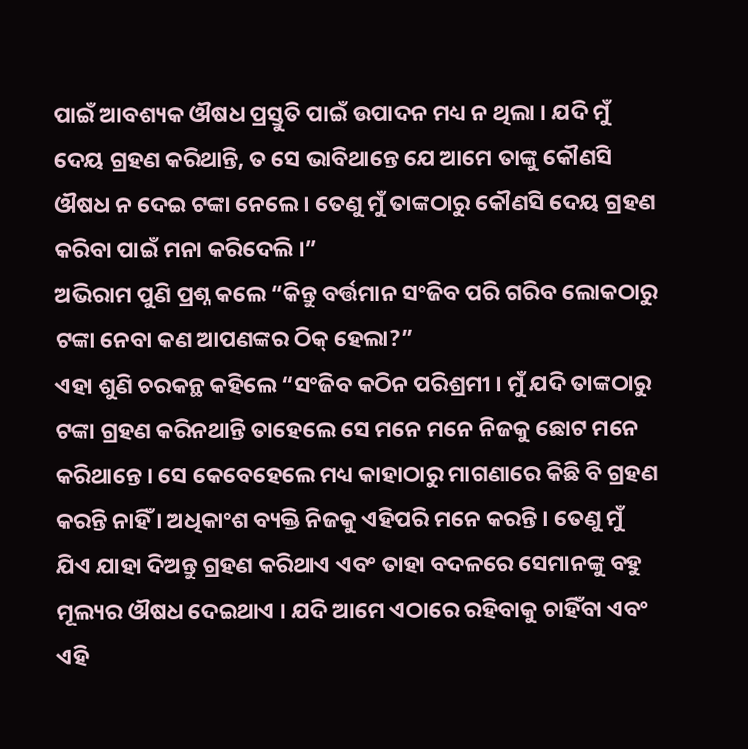ପାଇଁ ଆବଶ୍ୟକ ଔଷଧ ପ୍ରସ୍ତୁତି ପାଇଁ ଉପାଦନ ମଧ୍ୟ ନ ଥିଲା । ଯଦି ମୁଁ ଦେୟ ଗ୍ରହଣ କରିଥାନ୍ତି, ତ ସେ ଭାବିଥାନ୍ତେ ଯେ ଆମେ ତାଙ୍କୁ କୌଣସି ଔଷଧ ନ ଦେଇ ଟଙ୍କା ନେଲେ । ତେଣୁ ମୁଁ ତାଙ୍କଠାରୁ କୌଣସି ଦେୟ ଗ୍ରହଣ କରିବା ପାଇଁ ମନା କରିଦେଲି ।”
ଅଭିରାମ ପୁଣି ପ୍ରଶ୍ନ କଲେ “କିନ୍ତୁ ବର୍ତ୍ତମାନ ସଂଜିବ ପରି ଗରିବ ଲୋକଠାରୁ ଟଙ୍କା ନେବା କଣ ଆପଣଙ୍କର ଠିକ୍ ହେଲା?”
ଏହା ଶୁଣି ଚରକନ୍ଥ କହିଲେ “ସଂଜିବ କଠିନ ପରିଶ୍ରମୀ । ମୁଁ ଯଦି ତାଙ୍କଠାରୁ ଟଙ୍କା ଗ୍ରହଣ କରିନଥାନ୍ତି ତାହେଲେ ସେ ମନେ ମନେ ନିଜକୁ ଛୋଟ ମନେ କରିଥାନ୍ତେ । ସେ କେବେହେଲେ ମଧ୍ୟ କାହାଠାରୁ ମାଗଣାରେ କିଛି ବି ଗ୍ରହଣ କରନ୍ତି ନାହିଁ । ଅଧିକାଂଶ ବ୍ୟକ୍ତି ନିଜକୁ ଏହିପରି ମନେ କରନ୍ତି । ତେଣୁ ମୁଁ ଯିଏ ଯାହା ଦିଅନ୍ତୁ ଗ୍ରହଣ କରିଥାଏ ଏବଂ ତାହା ବଦଳରେ ସେମାନଙ୍କୁ ବହୁ ମୂଲ୍ୟର ଔଷଧ ଦେଇଥାଏ । ଯଦି ଆମେ ଏଠାରେ ରହିବାକୁ ଚାହିଁବା ଏବଂ ଏହି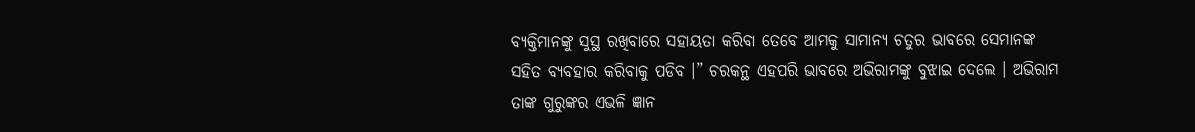ବ୍ୟକ୍ତିମାନଙ୍କୁ ସୁସ୍ଥ ରଖିବାରେ ସହାୟତା କରିବା ତେବେ ଆମକୁ ସାମାନ୍ୟ ଚତୁର ଭାବରେ ସେମାନଙ୍କ ସହିତ ବ୍ୟବହାର କରିବାକୁ ପଡିବ ।” ଚରକନ୍ଥ ଏହପରି ଭାବରେ ଅଭିରାମଙ୍କୁ ବୁଝାଇ ଦେଲେ । ଅଭିରାମ ତାଙ୍କ ଗୁରୁଙ୍କର ଏଭଳି ଜ୍ଞାନ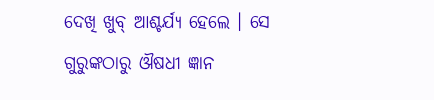ଦେଖି ଖୁବ୍ ଆଶ୍ଚର୍ଯ୍ୟ ହେଲେ । ସେ ଗୁରୁଙ୍କଠାରୁ ଔଷଧୀ ଜ୍ଞାନ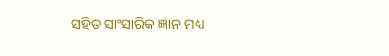ସହିତ ସାଂସାରିକ ଜ୍ଞାନ ମଧ୍ୟ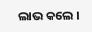ଲାଭ କଲେ ।